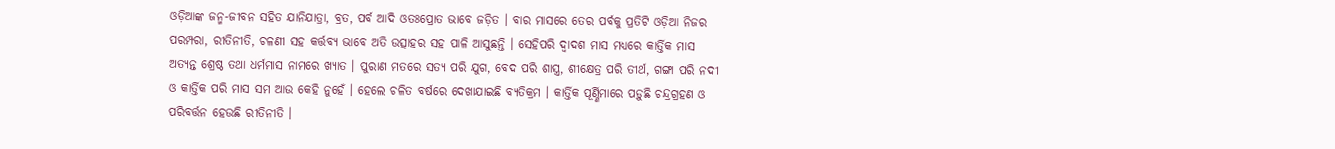ଓଡ଼ିଆଙ୍କ ଜନ୍ମ-ଜୀବନ ସହିତ ଯାନିଯାତ୍ରା, ବ୍ରତ, ପର୍ବ ଆଦି ଓତଃପ୍ରୋତ ଭାବେ ଜଡ଼ିତ । ବାର ମାସରେ ତେର ପର୍ବକୁ ପ୍ରତିଟି ଓଡ଼ିଆ ନିଜର ପରମ୍ପରା, ରୀତିନୀତି, ଚଳଣୀ ସହ କର୍ତ୍ତବ୍ୟ ଭାବେ ଅତି ଉତ୍ସାହର ସହ ପାଳି ଆସୁଛନ୍ତି । ସେହିପରି ଦ୍ବାଦଶ ମାସ ମଧ୍ୟରେ କାର୍ତ୍ତିକ ମାସ ଅତ୍ୟନ୍ତ ଶ୍ରେଷ୍ଠ ତଥା ଧର୍ମମାସ ନାମରେ ଖ୍ୟାତ । ପୁରାଣ ମତରେ ସତ୍ୟ ପରି ଯୁଗ, ବେଦ ପରି ଶାସ୍ତ୍ର, ଶୀକ୍ଷେତ୍ର ପରି ତୀର୍ଥ, ଗଙ୍ଗା ପରି ନଦୀ ଓ କାର୍ତ୍ତିକ ପରି ମାସ ସମ ଆଉ କେହି ନୁହେଁ । ହେଲେ ଚଳିତ ବର୍ଷରେ ଦେଖାଯାଇଛି ବ୍ୟତିକ୍ରମ । କାର୍ତ୍ତିକ ପୂର୍ଣ୍ଣିମାରେ ପଡ଼ୁଛି ଚନ୍ଦ୍ରଗ୍ରହଣ ଓ ପରିବର୍ତ୍ତନ ହେଉଛି ରୀତିନୀତି ।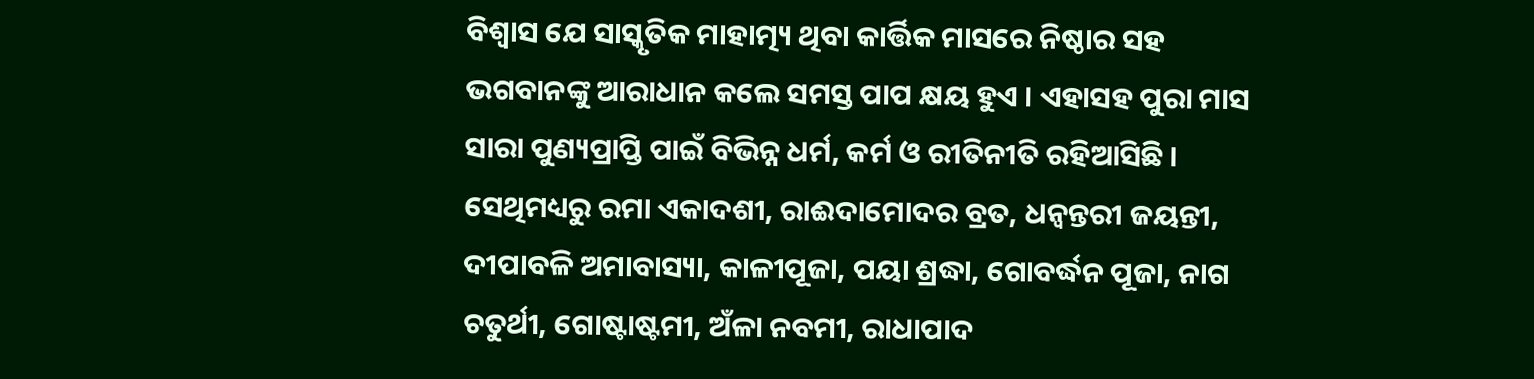ବିଶ୍ବାସ ଯେ ସାସ୍କୃତିକ ମାହାତ୍ମ୍ୟ ଥିବା କାର୍ତ୍ତିକ ମାସରେ ନିଷ୍ଠାର ସହ ଭଗବାନଙ୍କୁ ଆରାଧାନ କଲେ ସମସ୍ତ ପାପ କ୍ଷୟ ହୁଏ । ଏହାସହ ପୁରା ମାସ ସାରା ପୁଣ୍ୟପ୍ରାପ୍ତି ପାଇଁ ବିଭିନ୍ନ ଧର୍ମ, କର୍ମ ଓ ରୀତିନୀତି ରହିଆସିଛି । ସେଥିମଧ୍ୟରୁ ରମା ଏକାଦଶୀ, ରାଈଦାମୋଦର ବ୍ରତ, ଧନ୍ବନ୍ତରୀ ଜୟନ୍ତୀ, ଦୀପାବଳି ଅମାବାସ୍ୟା, କାଳୀପୂଜା, ପୟା ଶ୍ରଦ୍ଧା, ଗୋବର୍ଦ୍ଧନ ପୂଜା, ନାଗ ଚତୁର୍ଥୀ, ଗୋଷ୍ଟାଷ୍ଟମୀ, ଅଁଳା ନବମୀ, ରାଧାପାଦ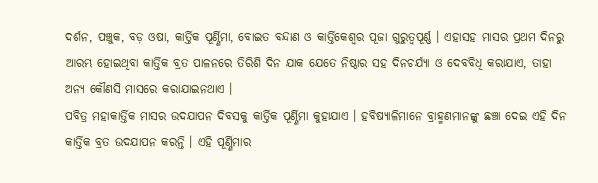ଦର୍ଶନ, ପଞ୍ଚୁକ, ବଡ଼ ଓଷା, କାର୍ତ୍ତିକ ପୂର୍ଣ୍ଣିମା, ବୋଇତ ବନ୍ଦାଣ ଓ କାର୍ତ୍ତିକେଶ୍ବର ପୂଜା ଗୁରୁତ୍ବପୂର୍ଣ୍ଣ । ଏହାସହ ମାସର ପ୍ରଥମ ଦିନରୁ ଆରମ୍ଭ ହୋଇଥିବା କାର୍ତ୍ତିକ ବ୍ରତ ପାଳନରେ ତିରିଶି ଦିନ ଯାକ ଯେତେ ନିଷ୍ଠାର ସହ ଦିନଚର୍ଯ୍ୟା ଓ ଦେବବିଧି କରାଯାଏ, ତାହା ଅନ୍ୟ କୌଣସି ମାସରେ କରାଯାଇନଥାଏ ।
ପବିତ୍ର ମହାକାର୍ତ୍ତିକ ମାସର ଉଦଯାପନ ଦିବସକୁ କାର୍ତ୍ତିକ ପୂର୍ଣ୍ଣିମା କୁହାଯାଏ । ହବିଷ୍ୟାଳିମାନେ ବ୍ରାହ୍ମଣମାନଙ୍କୁ ଛଞ୍ଚା ଦେଇ ଏହି ଦିନ କାର୍ତ୍ତିକ ବ୍ରତ ଉଦଯାପନ କରନ୍ତି । ଏହି ପୂର୍ଣ୍ଣିମାର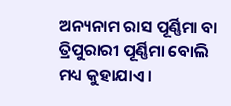ଅନ୍ୟନାମ ରାସ ପୂର୍ଣ୍ଣିମା ବା ତ୍ରିପୁରାରୀ ପୂର୍ଣ୍ଣିମା ବୋଲି ମଧ୍ୟ କୁହାଯାଏ ।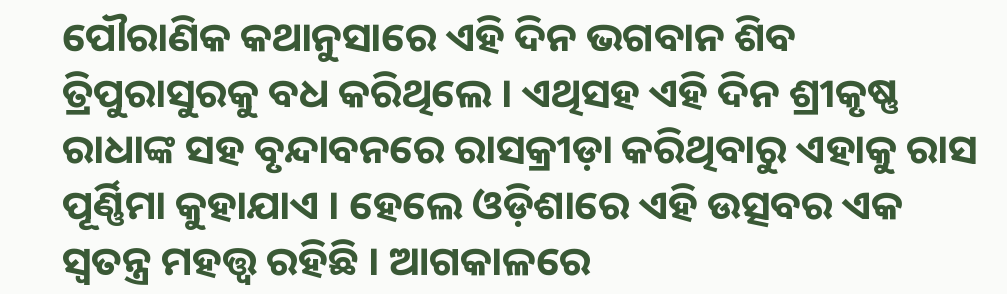ପୌରାଣିକ କଥାନୁସାରେ ଏହି ଦିନ ଭଗବାନ ଶିବ ତ୍ରିପୁରାସୁରକୁ ବଧ କରିଥିଲେ । ଏଥିସହ ଏହି ଦିନ ଶ୍ରୀକୃଷ୍ଣ ରାଧାଙ୍କ ସହ ବୃନ୍ଦାବନରେ ରାସକ୍ରୀଡ଼ା କରିଥିବାରୁ ଏହାକୁ ରାସ ପୂର୍ଣ୍ଣିମା କୁହାଯାଏ । ହେଲେ ଓଡ଼ିଶାରେ ଏହି ଉତ୍ସବର ଏକ ସ୍ବତନ୍ତ୍ର ମହତ୍ତ୍ବ ରହିଛି । ଆଗକାଳରେ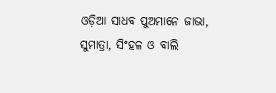ଓଡ଼ିଆ ସାଧବ ପୁଅମାନେ ଜାଭା, ସୁମାତ୍ରା, ସିଂହଳ ଓ ବାଲି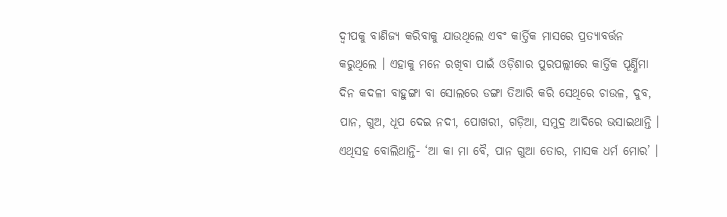ଦ୍ବୀପକୁ ବାଣିଜ୍ୟ କରିବାକୁ ଯାଉଥିଲେ ଏବଂ କାର୍ତ୍ତିକ ମାସରେ ପ୍ରତ୍ୟାବର୍ତ୍ତନ କରୁଥିଲେ । ଏହାକୁ ମନେ ରଖିବା ପାଇଁ ଓଡ଼ିଶାର ପୁରପଲ୍ଲୀରେ କାର୍ତ୍ତିକ ପୂର୍ଣ୍ଣିମା ଦିନ କଦଳୀ ବାହୁଙ୍ଗା ବା ସୋଲରେ ଡଙ୍ଗା ତିଆରି କରି ସେଥିରେ ଚାଉଳ, ଦୁବ, ପାନ, ଗୁଅ, ଧୂପ ଦେଇ ନଦୀ, ପୋଖରୀ, ଗଡ଼ିଆ, ସମୁଦ୍ର ଆଦିରେ ଭସାଇଥାନ୍ତି । ଏଥିସହ ବୋଲିଥାନ୍ତି- ‘ଆ କା ମା ବୈ, ପାନ ଗୁଆ ତୋର, ମାସକ ଧର୍ମ ମୋର’ ।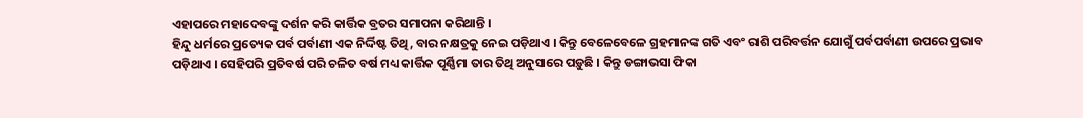ଏହାପରେ ମହାଦେବଙ୍କୁ ଦର୍ଶନ କରି କାର୍ତ୍ତିକ ବ୍ରତର ସମାପନା କରିଥାନ୍ତି ।
ହିନ୍ଦୁ ଧର୍ମରେ ପ୍ରତ୍ୟେକ ପର୍ବ ପର୍ବାଣୀ ଏକ ନିର୍ଦ୍ଦିଷ୍ଟ ତିଥି, ବାର ନକ୍ଷତ୍ରକୁ ନେଇ ପଡ଼ିଥାଏ । କିନ୍ତୁ ବେଳେବେଳେ ଗ୍ରହମାନଙ୍କ ଗତି ଏବଂ ରାଶି ପରିବର୍ତ୍ତନ ଯୋଗୁଁ ପର୍ବପର୍ବାଣୀ ଉପରେ ପ୍ରଭାବ ପଡ଼ିଥାଏ । ସେହିପରି ପ୍ରତିବର୍ଷ ପରି ଚଳିତ ବର୍ଷ ମଧ୍ୟ କାର୍ତ୍ତିକ ପୂର୍ଣ୍ଣିମା ତାର ତିଥି ଅନୁସାରେ ପଡ଼ୁଛି । କିନ୍ତୁ ଡଙ୍ଗାଭସା ଫିକା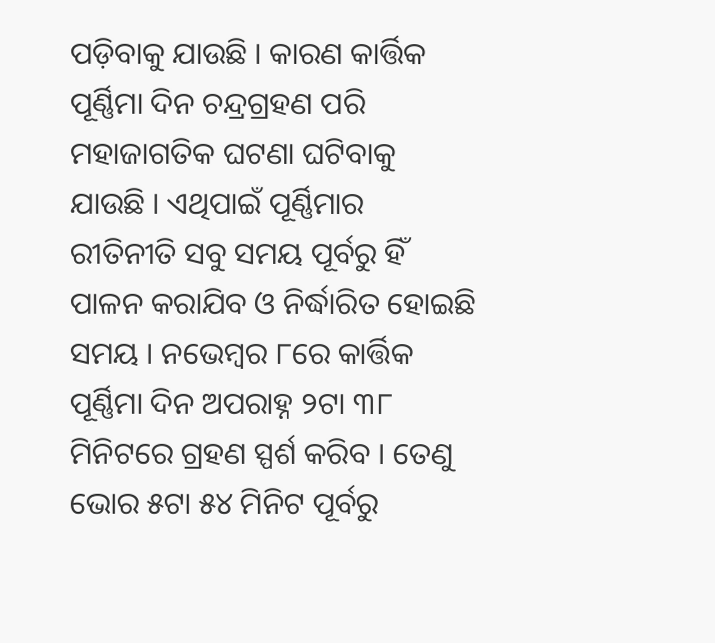ପଡ଼ିବାକୁ ଯାଉଛି । କାରଣ କାର୍ତ୍ତିକ ପୂର୍ଣ୍ଣିମା ଦିନ ଚନ୍ଦ୍ରଗ୍ରହଣ ପରି ମହାଜାଗତିକ ଘଟଣା ଘଟିବାକୁ ଯାଉଛି । ଏଥିପାଇଁ ପୂର୍ଣ୍ଣିମାର ରୀତିନୀତି ସବୁ ସମୟ ପୂର୍ବରୁ ହିଁ ପାଳନ କରାଯିବ ଓ ନିର୍ଦ୍ଧାରିତ ହୋଇଛି ସମୟ । ନଭେମ୍ବର ୮ରେ କାର୍ତ୍ତିକ ପୂର୍ଣ୍ଣିମା ଦିନ ଅପରାହ୍ନ ୨ଟା ୩୮ ମିନିଟରେ ଗ୍ରହଣ ସ୍ପର୍ଶ କରିବ । ତେଣୁ ଭୋର ୫ଟା ୫୪ ମିନିଟ ପୂର୍ବରୁ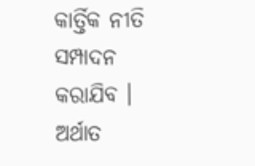କାର୍ତ୍ତିକ ନୀତି ସମ୍ପାଦନ କରାଯିବ । ଅର୍ଥାତ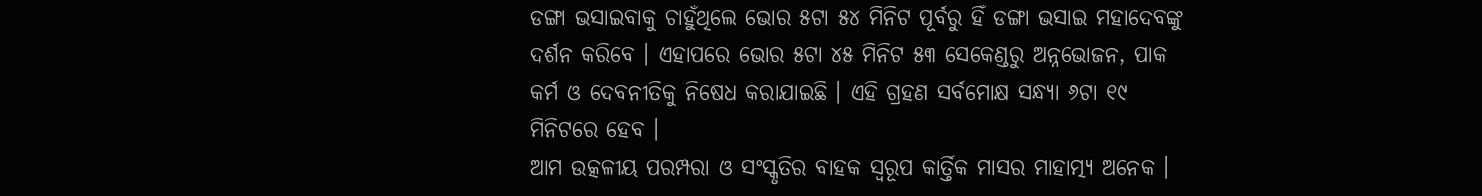ଡଙ୍ଗା ଭସାଇବାକୁ ଚାହୁଁଥିଲେ ଭୋର ୫ଟା ୫୪ ମିନିଟ ପୂର୍ବରୁ ହିଁ ଡଙ୍ଗା ଭସାଇ ମହାଦେବଙ୍କୁ ଦର୍ଶନ କରିବେ । ଏହାପରେ ଭୋର ୫ଟା ୪୫ ମିନିଟ ୫୩ ସେକେଣ୍ଡରୁ ଅନ୍ନଭୋଜନ, ପାକ କର୍ମ ଓ ଦେବନୀତିକୁ ନିଷେଧ କରାଯାଇଛି । ଏହି ଗ୍ରହଣ ସର୍ବମୋକ୍ଷ ସନ୍ଧ୍ୟା ୬ଟା ୧୯ ମିନିଟରେ ହେବ ।
ଆମ ଉତ୍କଳୀୟ ପରମ୍ପରା ଓ ସଂସ୍କୃତିର ବାହକ ସ୍ବରୂପ କାର୍ତ୍ତିକ ମାସର ମାହାତ୍ମ୍ୟ ଅନେକ ।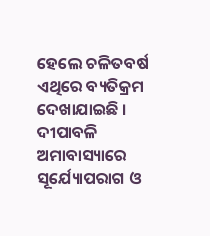ହେଲେ ଚଳିତବର୍ଷ ଏଥିରେ ବ୍ୟତିକ୍ରମ ଦେଖାଯାଇଛି । ଦୀପାବଳି ଅମାବାସ୍ୟାରେ ସୂର୍ଯ୍ୟୋପରାଗ ଓ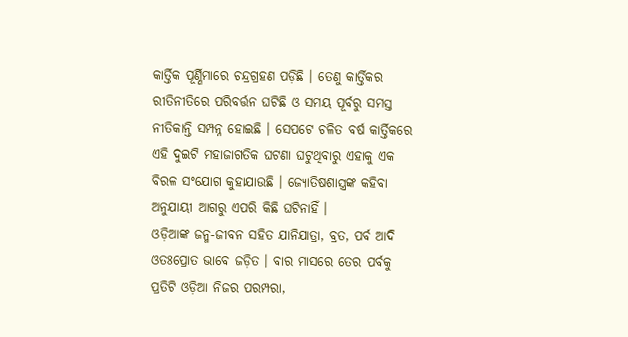କାର୍ତ୍ତିକ ପୂର୍ଣ୍ଣିମାରେ ଚନ୍ଦ୍ରଗ୍ରହଣ ପଡ଼ିଛି । ତେଣୁ କାର୍ତ୍ତିକର ରୀତିନୀତିରେ ପରିବର୍ତ୍ତନ ଘଟିଛି ଓ ସମୟ ପୂର୍ବରୁ ସମସ୍ତ ନୀତିକାନ୍ତି ସମ୍ପନ୍ନ ହୋଇଛି । ସେପଟେ ଚଳିତ ବର୍ଷ କାର୍ତ୍ତିକରେ ଏହି ଦୁଇଟି ମହାଜାଗତିକ ଘଟଣା ଘଟୁଥିବାରୁ ଏହାକୁ ଏକ ବିରଳ ସଂଯୋଗ କୁହାଯାଉଛି । ଜ୍ୟୋତିଷଶାସ୍ତ୍ରଙ୍କ କହିବା ଅନୁଯାୟୀ ଆଗରୁ ଏପରି କିଛି ଘଟିନାହିଁ ।
ଓଡ଼ିଆଙ୍କ ଜନ୍ମ-ଜୀବନ ସହିତ ଯାନିଯାତ୍ରା, ବ୍ରତ, ପର୍ବ ଆଦି ଓତଃପ୍ରୋତ ଭାବେ ଜଡ଼ିତ । ବାର ମାସରେ ତେର ପର୍ବକୁ ପ୍ରତିଟି ଓଡ଼ିଆ ନିଜର ପରମ୍ପରା,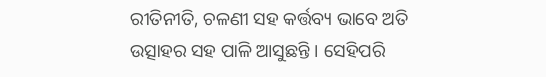ରୀତିନୀତି, ଚଳଣୀ ସହ କର୍ତ୍ତବ୍ୟ ଭାବେ ଅତି ଉତ୍ସାହର ସହ ପାଳି ଆସୁଛନ୍ତି । ସେହିପରି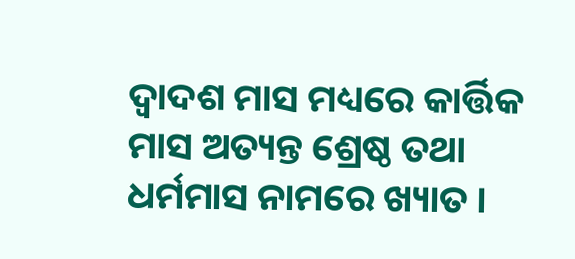ଦ୍ବାଦଶ ମାସ ମଧ୍ୟରେ କାର୍ତ୍ତିକ ମାସ ଅତ୍ୟନ୍ତ ଶ୍ରେଷ୍ଠ ତଥା ଧର୍ମମାସ ନାମରେ ଖ୍ୟାତ ।